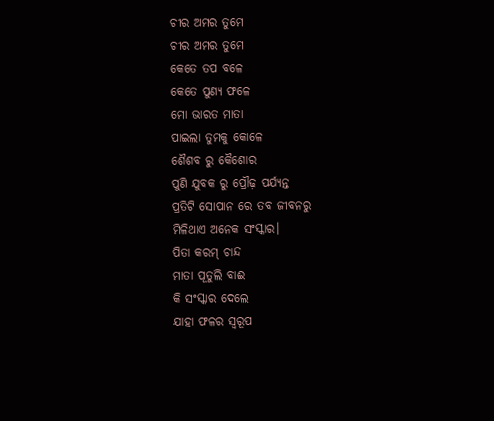ଚୀର ଅମର ତୁମେ
ଚୀର ଅମର ତୁମେ
କେତେ ତପ ବଳେ
କେତେ ପୁଣ୍ୟ ଫଳେ
ମୋ ଭାରତ ମାତା
ପାଇଲା ତୁମକୁ କୋଳେ
ଶୈଶବ ରୁ କୈଶୋର
ପୁଣି ଯୁବକ ରୁ ପ୍ରୌଢ଼ ପର୍ଯ୍ୟନ୍ତ
ପ୍ରତିଟି ସୋପାନ ରେ ତବ ଜୀବନରୁ
ମିଳିଥାଏ ଅନେକ ସଂସ୍କାର।
ପିତା କରମ୍ ଚାନ୍ଦ
ମାତା ପୂତୁଲି ବାଈ
କି ସଂସ୍କାର ଦେଲେ
ଯାହା ଫଳର ସ୍ୱରୂପ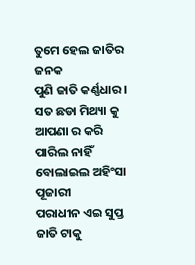ତୁମେ ହେଲ ଜାତିର ଜନକ
ପୁଣି ଜାତି କର୍ଣ୍ଣଧାର।
ସତ ଛଡା ମିଥ୍ୟା କୁ
ଆପଣା ର କରି ପାରିଲ ନାହିଁ
ବୋଲାଇଲ ଅହିଂସା ପୂଜାରୀ
ପରାଧୀନ ଏଇ ସୁପ୍ତ ଜାତି ଟାକୁ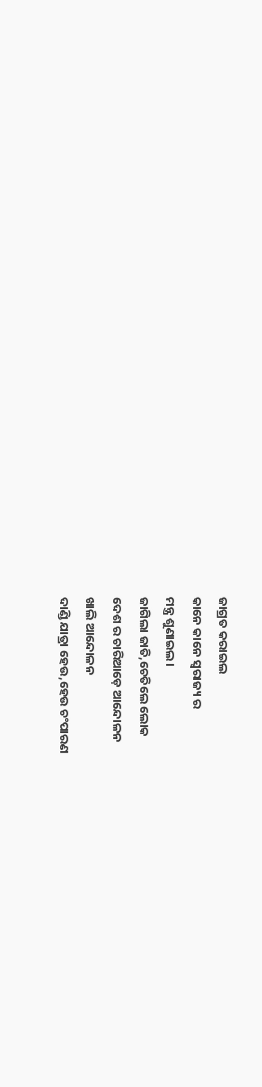ଜାଗ୍ରତ କରାଇଲ
କାନେ କାନେ ସ୍ଵରାଜ୍ୟ ର
ମନ୍ତ୍ର ଶୁଣାଇଲ।
ଜାଗିଲା ଜାତି,ଚେତିଲେ ଲୋକ
ଦେଶ ର ଚାରିଆଡ଼େ ଆନ୍ଦୋଳନ
ଖାଲି ଆନ୍ଦୋଳନ
ଦାଣ୍ଡି ଯାତ୍ରା ହେଉ,ହେଉ ଚଂପାରଣ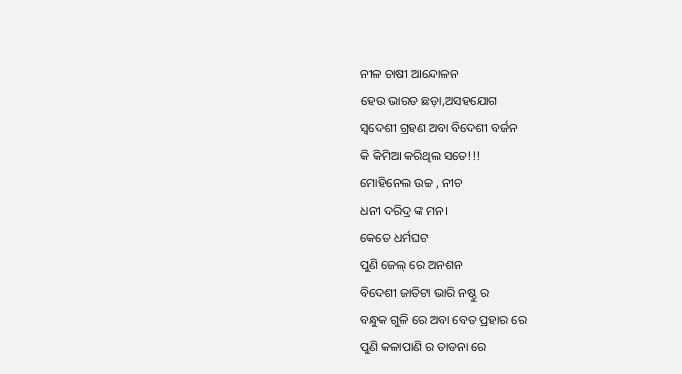ନୀଳ ଚାଷୀ ଆନ୍ଦୋଳନ
ହେଉ ଭାରତ ଛଡ଼ା,ଅସହଯୋଗ
ସ୍ୱଦେଶୀ ଗ୍ରହଣ ଅବା ବିଦେଶୀ ବର୍ଜନ
କି କିମିଆ କରିଥିଲ ସତେ!!!
ମୋହିନେଲ ଉଚ୍ଚ , ନୀଚ
ଧନୀ ଦରିଦ୍ର ଙ୍କ ମନ।
କେତେ ଧର୍ମଘଟ
ପୁଣି ଜେଲ୍ ରେ ଅନଶନ
ବିଦେଶୀ ଜାତିଟା ଭାରି ନଷ୍ଠୁ ର
ବନ୍ଧୁକ ଗୁଳି ରେ ଅବା ବେତ ପ୍ରହାର ରେ
ପୁଣି କଳାପାଣି ର ତାଡନା ରେ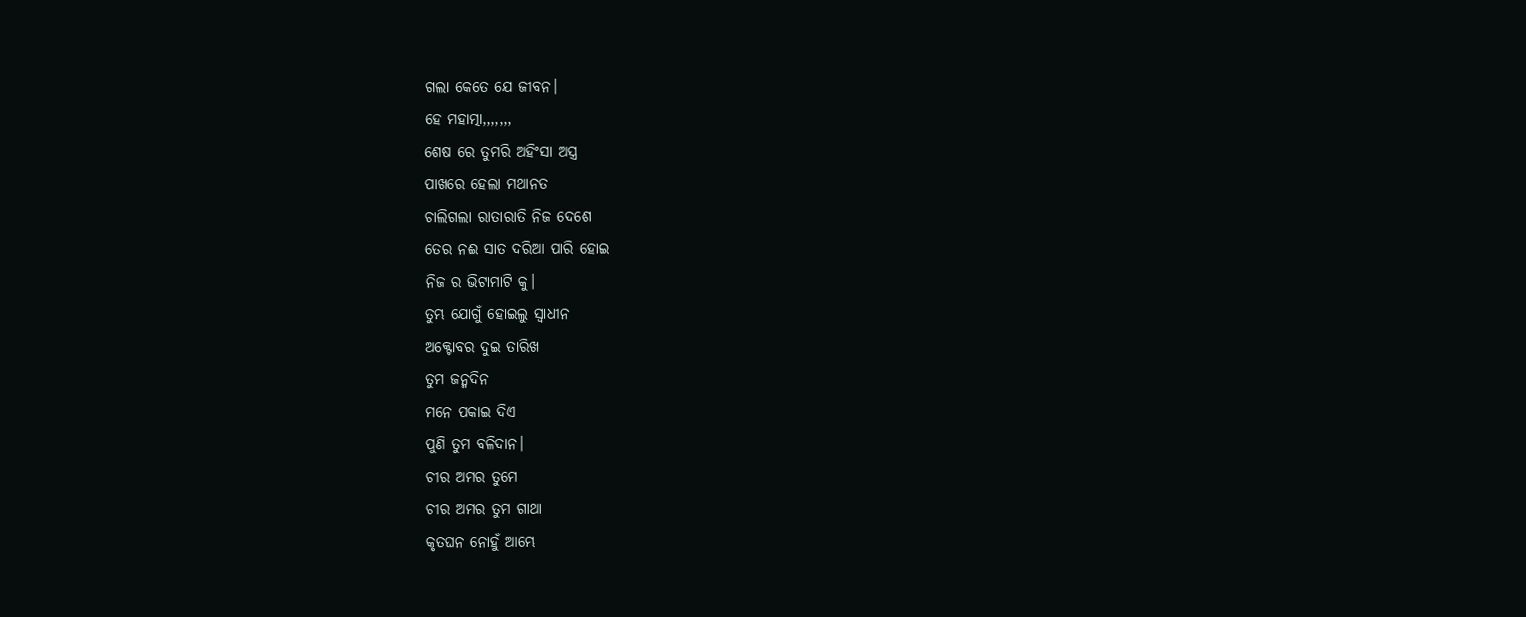ଗଲା କେତେ ଯେ ଜୀବନ।
ହେ ମହାତ୍ମା,,,,,,,
ଶେଷ ରେ ତୁମରି ଅହିଂସା ଅସ୍ତ୍ର
ପାଖରେ ହେଲା ମଥାନତ
ଚାଲିଗଲା ରାତାରାତି ନିଜ ଦେଶେ
ତେର ନଈ ସାତ ଦରିଆ ପାରି ହୋଇ
ନିଜ ର ଭିଟାମାଟି କୁ।
ତୁମ୍ଭ ଯୋଗୁଁ ହୋଇଲୁ ସ୍ଵାଧୀନ
ଅକ୍ଟୋବର ଦୁଇ ତାରିଖ
ତୁମ ଜନ୍ମଦିନ
ମନେ ପକାଇ ଦିଏ
ପୁଣି ତୁମ ବଳିଦାନ।
ଚୀର ଅମର ତୁମେ
ଚୀର ଅମର ତୁମ ଗାଥା
କୃତଘନ ନୋହୁଁ ଆମ୍ଭେ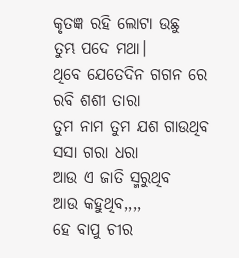କୃତଜ୍ଞ ରହି ଲୋଟା ଉଛୁ
ତୁମ୍ଭ ପଦେ ମଥା।
ଥିବେ ଯେତେଦିନ ଗଗନ ରେ
ରବି ଶଶୀ ତାରା
ତୁମ ନାମ ତୁମ ଯଶ ଗାଉଥିବ
ସସା ଗରା ଧରା
ଆଉ ଏ ଜାତି ସ୍ମରୁଥିବ
ଆଉ କହୁଥିବ,,,,
ହେ ବାପୁ ଚୀର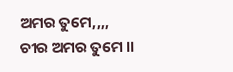ଅମର ତୁମେ,,,,
ଚୀର ଅମର ତୁମେ ।।